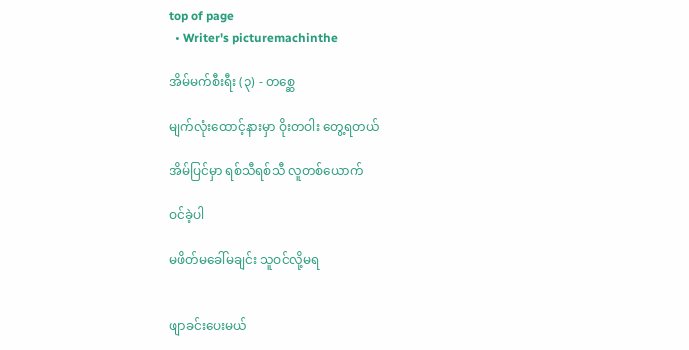top of page
  • Writer's picturemachinthe

အိမ်မက်စီးရီး (၃) - တစ္ဆေ

မျက်လုံးထောင့်နားမှာ ဝိုးတဝါး တွေ့ရတယ်

အိမ်ပြင်မှာ ရစ်သီရစ်သီ လူတစ်ယောက်

ဝင်ခဲ့ပါ

မဖိတ်မခေါ်မချင်း သူဝင်လို့မရ


ဖျာခင်းပေးမယ်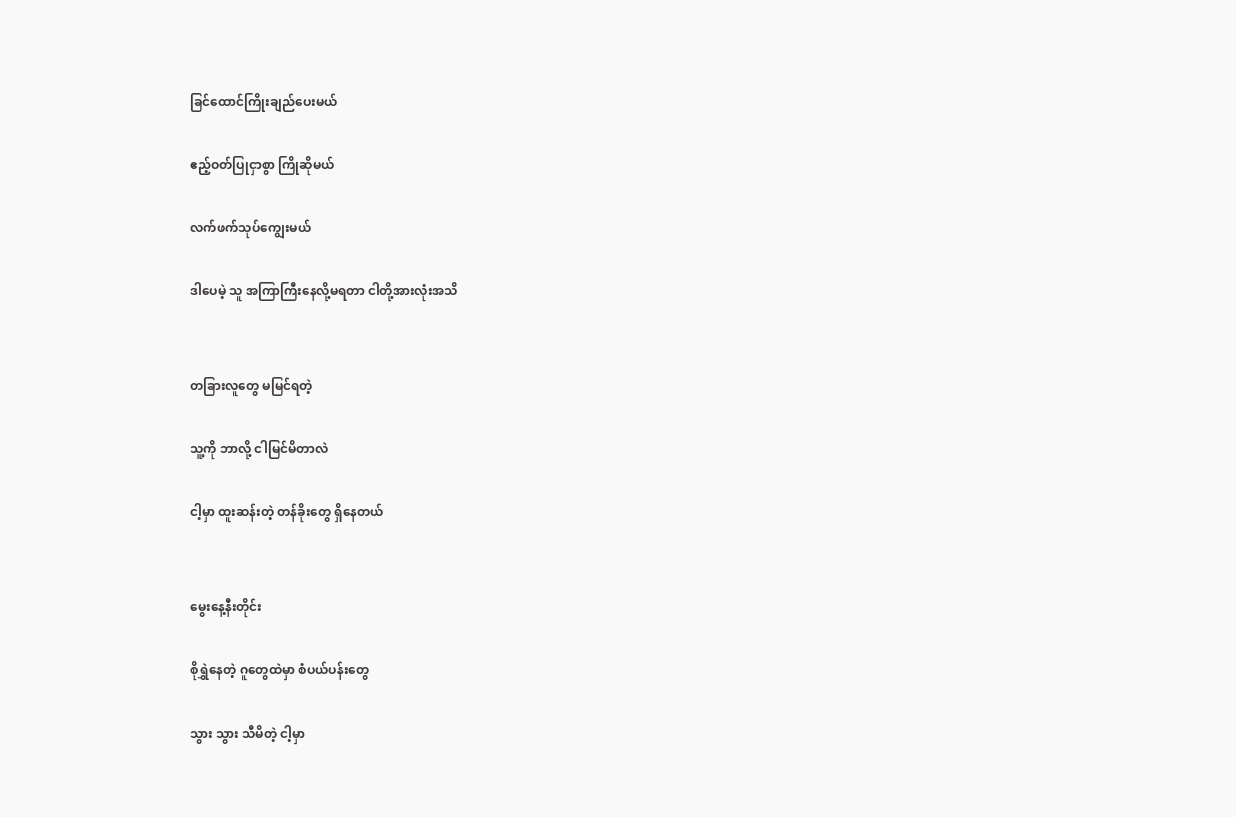ခြင်ထောင်ကြိုးချည်ပေးမယ်

ဧည့်ဝတ်ပြုငှာစွာ ကြိုဆိုမယ်

လက်ဖက်သုပ်ကျွေးမယ်

ဒါပေမဲ့ သူ အကြာကြီးနေလို့မရတာ ငါတို့အားလုံးအသိ


တခြားလူတွေ မမြင်ရတဲ့

သူ့ကို ဘာလို့ ငါမြင်မိတာလဲ

ငါ့မှာ ထူးဆန်းတဲ့ တန်ခိုးတွေ ရှိနေတယ်


မွေးနေ့နီးတိုင်း

စိုရွှဲနေတဲ့ ဂူတွေထဲမှာ စံပယ်ပန်းတွေ

သွား သွား သီမိတဲ့ ငါ့မှာ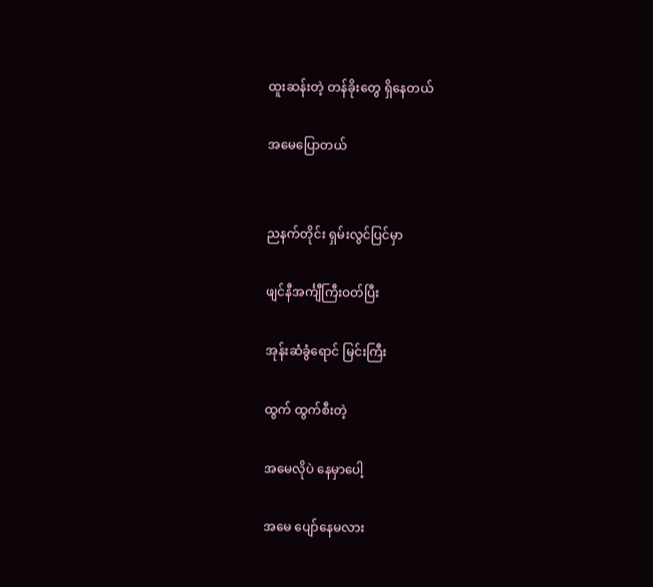ထူးဆန်းတဲ့ တန်ခိုးတွေ ရှိနေတယ်

အမေပြောတယ်


ညနက်တိုင်း ရှမ်းလွင်ပြင်မှာ

ဖျင်နီအင်္ကျီကြီးဝတ်ပြီး

အုန်းဆံခွံရောင် မြင်းကြီး

ထွက် ထွက်စီးတဲ့

အမေလိုပဲ နေမှာပေါ့

အမေ ပျော်နေမလား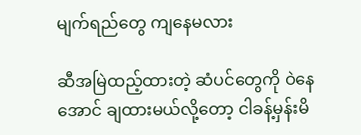မျက်ရည်တွေ ကျနေမလား

ဆီအမြဲထည့်ထားတဲ့ ဆံပင်တွေကို ဝဲနေအောင် ချထားမယ်လို့တော့ ငါခန့်မှန်းမိ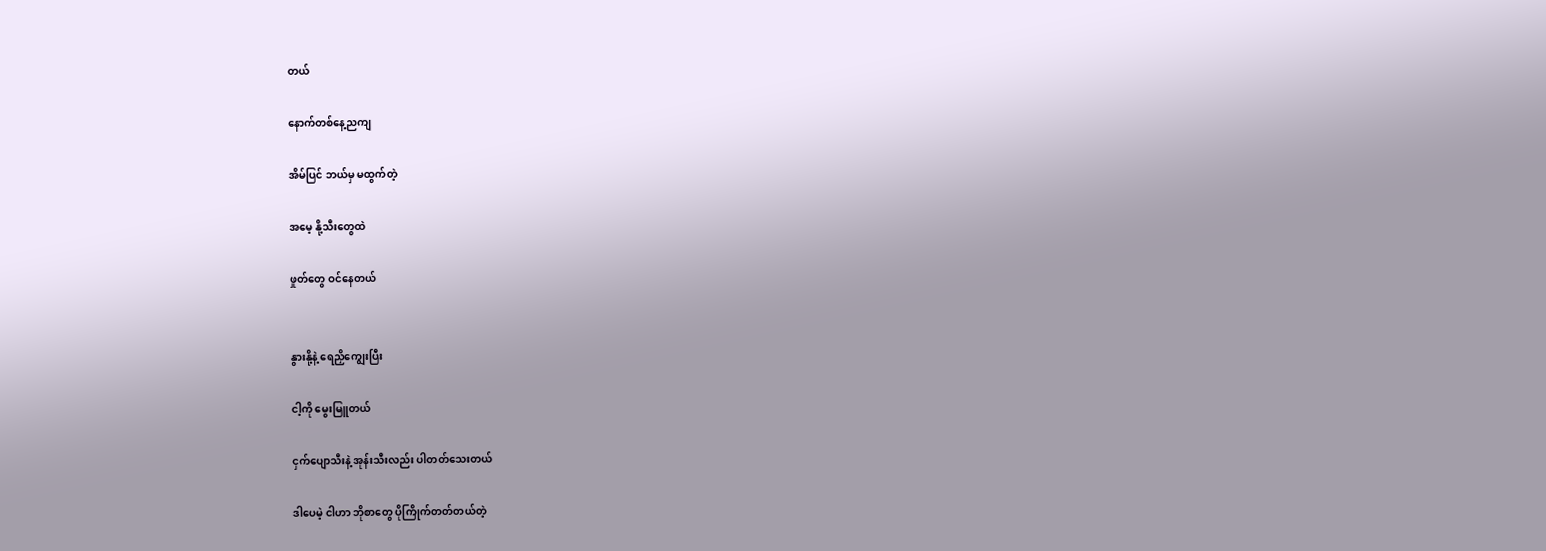တယ်

နောက်တစ်နေ့ညကျ

အိမ်ပြင် ဘယ်မှ မထွက်တဲ့

အမေ့ နို့သီးတွေထဲ

ဖှုတ်တွေ ဝင်နေတယ်


နွားနို့နဲ့ ရေညှိကျွေးပြီး

ငါ့ကို မွေးမြူတယ်

ငှက်ပျောသီးနဲ့ အုန်းသီးလည်း ပါတတ်သေးတယ်

ဒါပေမဲ့ ငါဟာ ဘိုစာတွေ ပိုကြိုက်တတ်တယ်တဲ့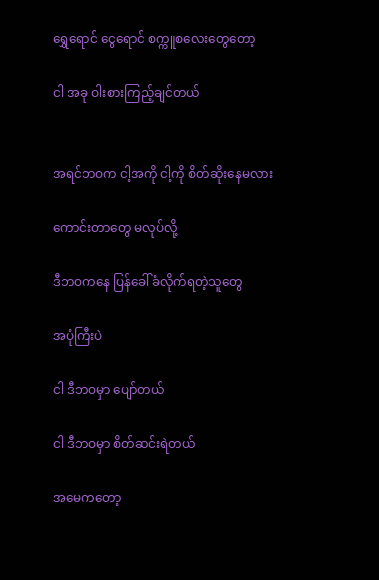ရွှေရောင် ငွေရောင် စက္ကူစလေးတွေတော့

ငါ အခု ဝါးစားကြည့်ချင်တယ်


အရင်ဘဝက ငါ့အကို ငါ့ကို စိတ်ဆိုးနေမလား

ကောင်းတာတွေ မလုပ်လို့

ဒီဘဝကနေ ပြန်ခေါ်ခံလိုက်ရတဲ့သူတွေ

အပုံကြီးပဲ

ငါ ဒီဘဝမှာ ပျော်တယ်

ငါ ဒီဘဝမှာ စိတ်ဆင်းရဲတယ်

အမေကတော့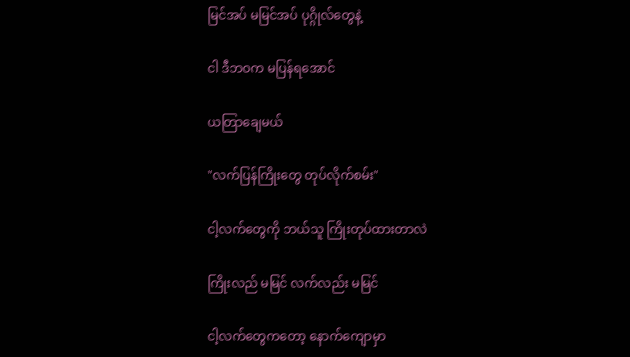မြင်အပ် မမြင်အပ် ပုဂ္ဂိုလ်တွေနဲ့

ငါ ဒီဘဝက မပြန်ရအောင်

ယတြာချေမယ်

"လက်ပြန်ကြိုးတွေ တုပ်လိုက်စမ်း"

ငါ့လက်တွေကို ဘယ်သူ ကြိုးတုပ်ထားတာလဲ

ကြိုးလည် မမြင် လက်လည်း မမြင်

ငါ့လက်တွေကတော့ နောက်ကျောမှာ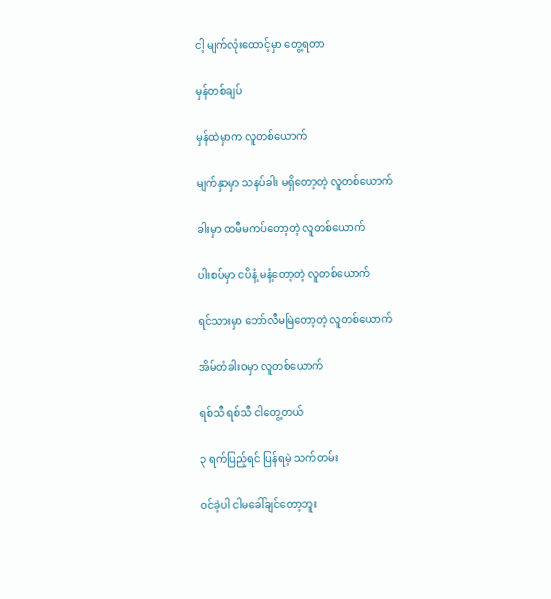ငါ့ မျက်လုံးထောင့်မှာ တွေ့ရတာ

မှန်တစ်ချပ်

မှန်ထဲမှာက လူတစ်ယောက်

မျက်နှာမှာ သနပ်ခါး မရှိတော့တဲ့ လူတစ်ယောက်

ခါးမှာ ထမီမကပ်တော့တဲ့ လူတစ်ယောက်

ပါးစပ်မှာ ငပိနံ့ မနံ့တော့တဲ့ လူတစ်ယောက်

ရင်သားမှာ ဘော်လီမမြဲတော့တဲ့ လူတစ်ယောက်

အိမ်တံခါးဝမှာ လူတစ်ယောက်

ရစ်သီ ရစ်သီ ငါတွေ့တယ်

၃ ရက်ပြည့်ရင် ပြန်ရမဲ့ သက်တမ်း

ဝင်ခဲ့ပါ ငါမခေါ်ချင်တော့ဘူး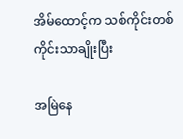အိမ်ထောင့်က သစ်ကိုင်းတစ်ကိုင်းသာချိုးပြီး

အမြဲနေ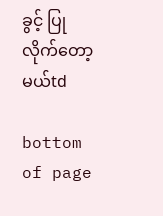ခွင့် ပြုလိုက်တော့မယ်td

bottom of page